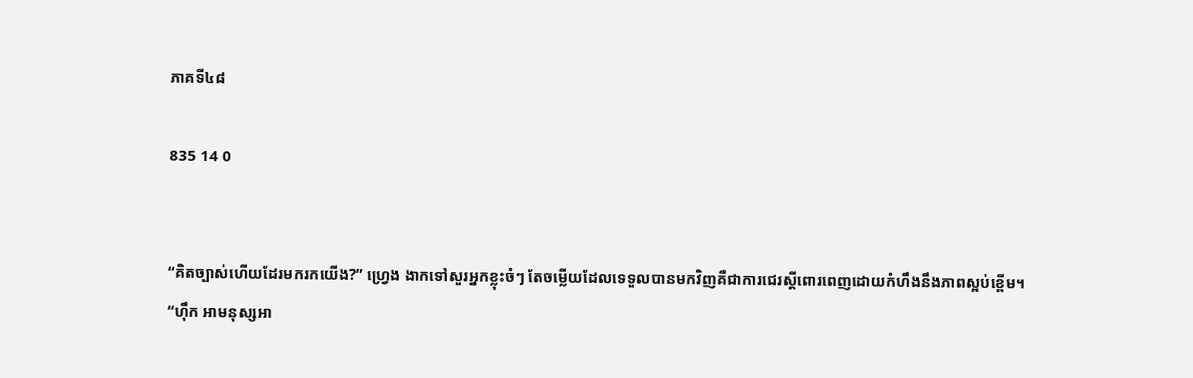ភាគទី៤៨

835 14 0


“គិតច្បាស់ហើយដែរមករកយើង?” ហ្វ្រេង ងាកទៅសួរអ្នកខ្លុះចំៗ តែចម្លើយដែលទេទួលបានមកវិញគឺជាការជេរស្ដីពោរពេញដោយកំហឹងនឹងភាពស្អប់ខ្ពើម។
“ហ៊ឹក អាមនុស្សអា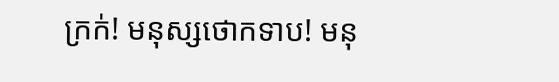ក្រក់! មនុស្សថោកទាប! មនុ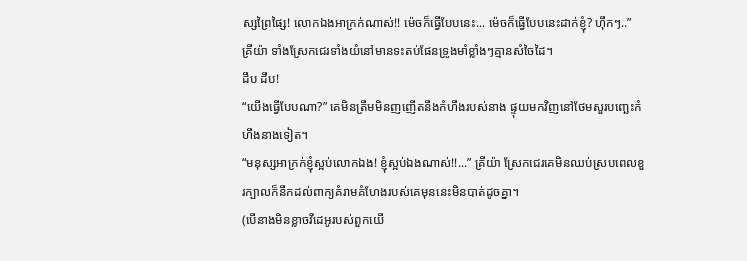ស្សព្រៃផ្សៃ! លោកឯងអាក្រក់ណាស់!! ម៉េចក៏ធ្វើបែបនេះ... ម៉េចក៏ធ្វើបែបនេះដាក់ខ្ញុំ? ហ៊ឹកៗ..” គ្រីយ៉ា ទាំងស្រែកជេរទាំងយំនៅមានទះតប់ផែនទ្រូងមាំខ្លាំងៗគ្មានសំចៃដៃ។
ដឹប ដឹប!
“យើងធ្វើបែបណា?” គេមិនត្រឹមមិនញញើតនឹងកំហឹងរបស់នាង ផ្ទុយមកវិញនៅថែមសួរបញ្ឆេះកំហឹងនាងទៀត។
“មនុស្សអាក្រក់ខ្ញុំស្អប់លោកឯង! ខ្ញុំស្អប់ឯងណាស់!!...” គ្រីយ៉ា ស្រែកជេរគេមិនឈប់ស្របពេលខួរក្បាលក៏នឹកដល់ពាក្យគំរាមគំហែងរបស់គេមុននេះមិនបាត់ដូចគ្នា។
(បើនាងមិនខ្លាចវីដេអូរបស់ពួកយើ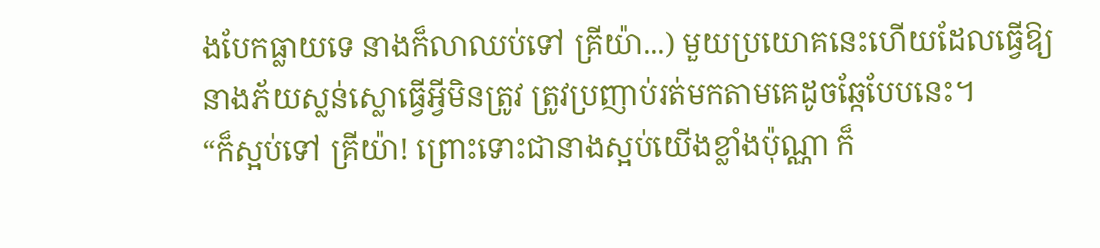ងបែកធ្លាយទេ នាងក៏លាឈប់ទៅ គ្រីយ៉ា...) មួយប្រយោគនេះហើយដែលធ្វើឱ្យនាងភ័យស្លន់ស្លោធ្វើអ្វីមិនត្រូវ ត្រូវប្រញាប់រត់មកតាមគេដូចឆ្កែបែបនេះ។
“ក៏ស្អប់ទៅ គ្រីយ៉ា! ព្រោះទោះជានាងស្អប់យើងខ្លាំងប៉ុណ្ណា ក៏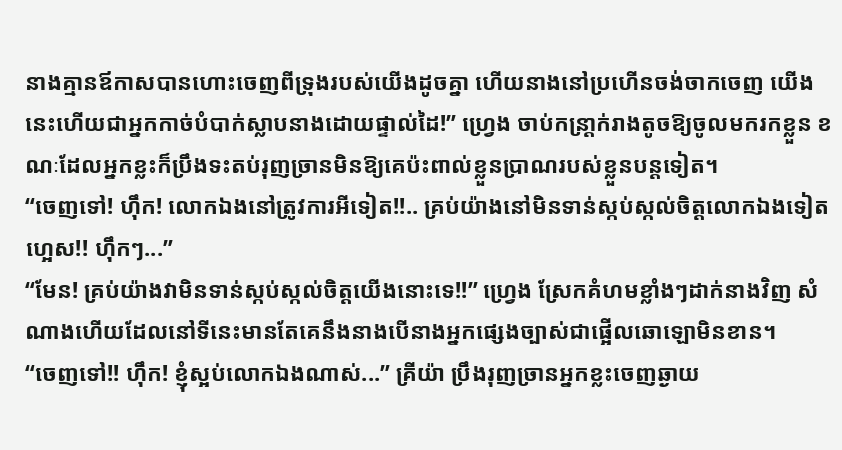នាងគ្មានឪកាសបានហោះចេញពីទ្រុងរបស់យើងដូចគ្នា ហើយនាងនៅប្រហើនចង់ចាកចេញ យើងនេះហើយជាអ្នកកាច់បំបាក់ស្លាបនាងដោយផ្ទាល់ដៃ!” ហ្វ្រេង ចាប់កន្រា្តក់រាងតូចឱ្យចូលមករកខ្លួន ខណៈដែលអ្នកខ្លះក៏ប្រឹងទះតប់រុញច្រានមិនឱ្យគេប៉ះពាល់ខ្លួនប្រាណរបស់ខ្លួនបន្តទៀត។
“ចេញទៅ! ហ៊ឹក! លោកឯងនៅត្រូវការអីទៀត!!.. គ្រប់យ៉ាងនៅមិនទាន់ស្កប់ស្កល់ចិត្តលោកឯងទៀតហ្អេស!! ហ៊ឹកៗ...”
“មែន! គ្រប់យ៉ាងវាមិនទាន់ស្កប់ស្កល់ចិត្តយើងនោះទេ!!” ហ្វ្រេង ស្រែកគំហមខ្លាំងៗដាក់នាងវិញ សំណាងហើយដែលនៅទីនេះមានតែគេនឹងនាងបើនាងអ្នកផ្សេងច្បាស់ជាផ្អើលឆោឡោមិនខាន។
“ចេញទៅ!! ហ៊ឹក! ខ្ញុំស្អប់លោកឯងណាស់...” គ្រីយ៉ា ប្រឹងរុញច្រានអ្នកខ្លះចេញឆ្ងាយ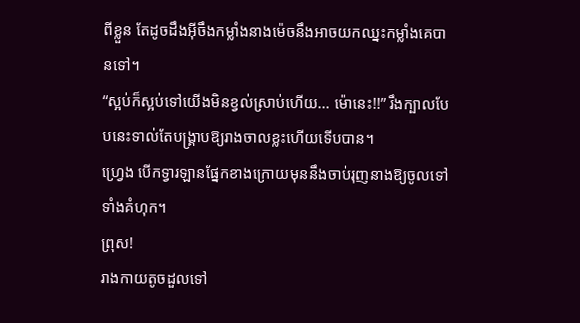ពីខ្លួន តែដូចដឹងអ៊ីចឹងកម្លាំងនាងម៉េចនឹងអាចយកឈ្នះកម្លាំងគេបានទៅ។
“ស្អប់ក៏ស្អប់ទៅយើងមិនខ្វល់ស្រាប់ហើយ... ម៉ោនេះ!!” រឹងក្បាលបែបនេះទាល់តែបង្គ្រាបឱ្យរាងចាលខ្លះហើយទើបបាន។
ហ្វ្រេង បើកទ្វារឡានផ្នែកខាងក្រោយមុននឹងចាប់រុញនាងឱ្យចូលទៅទាំងគំហុក។
ព្រុស!
រាងកាយតូចដួលទៅ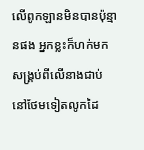លើពូកឡានមិនបានប៉ុន្មានផង អ្នកខ្លះក៏ហក់មកសង្គ្រប់ពីលើនាងជាប់ នៅថែមទៀតលូកដៃ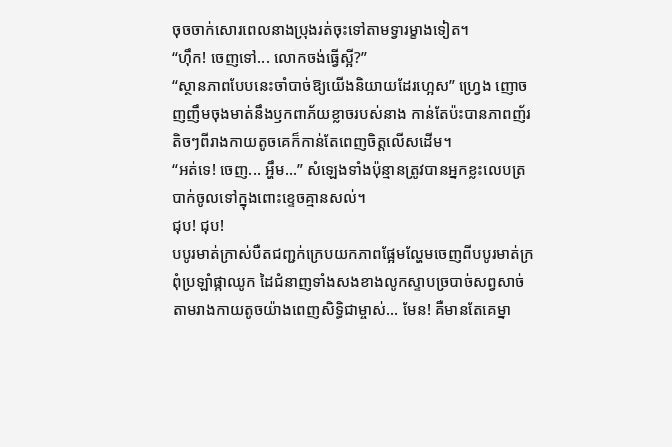ចុចចាក់សោរពេលនាងប្រុងរត់ចុះទៅតាមទ្វារម្ខាងទៀត។
“ហ៊ឹក! ចេញទៅ... លោកចង់ធ្វើស្អី?”
“ស្ថានភាពបែបនេះចាំបាច់ឱ្យយើងនិយាយដែរហ្អេស” ហ្វ្រេង ញោចញញឹមចុងមាត់នឹងឫកពាភ័យខ្លាចរបស់នាង កាន់តែប៉ះបានភាពញ័រតិចៗពីរាងកាយតូចគេក៏កាន់តែពេញចិត្តលើសដើម។
“អត់ទេ! ចេញ... អ្ហឹម...” សំឡេងទាំងប៉ុន្មានត្រូវបានអ្នកខ្លះលេបត្របាក់ចូលទៅក្នុងពោះខ្ទេចគ្មានសល់។
ជុប! ជុប!
បបូរមាត់ក្រាស់បឺតជញ្ជក់ក្រេបយកភាពផ្អែមល្ហែមចេញពីបបូរមាត់ក្រពុំប្រឡាំផ្កាឈូក ដៃជំនាញទាំងសងខាងលូកស្ទាបច្របាច់សព្វសាច់តាមរាងកាយតូចយ៉ាងពេញសិទ្ធិជាម្ចាស់... មែន! គឺមានតែគេម្នា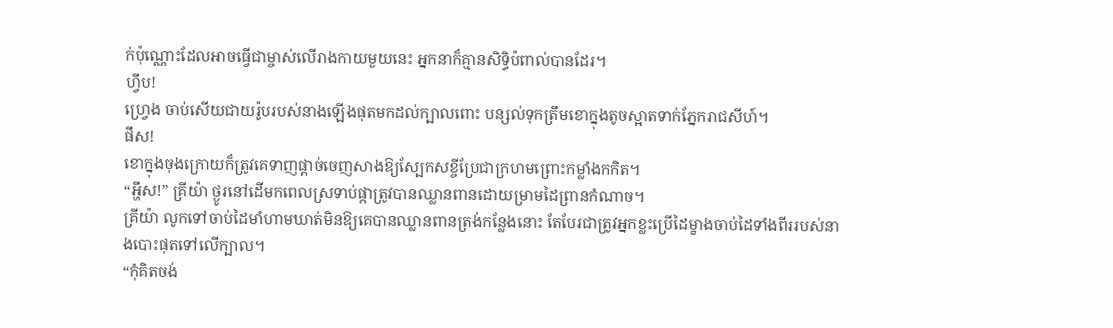ក់ប៉ុណ្ណោះដែលអាចធ្វើជាម្ចាស់លើរាងកាយមួយនេះ អ្នកនាក៏គ្មានសិទ្ធិប៉ពាល់បានដែរ។
ហ្វឹប!
ហ្វ្រេង ចាប់សើយជាយរ៉ូបរបស់នាងឡើងផុតមកដល់ក្បាលពោះ បន្សល់ទុកត្រឹមខោក្នុងតូចស្អាតទាក់ភ្នែករាជសីហ៍។
ផឹស!
ខោក្នុងចុងក្រោយក៏ត្រូវគេទាញផ្ដាច់ចេញសាងឱ្យស្បែកសខ្ចីប្រែជាក្រហមព្រោះកម្លាំងកកិត។
“អ្ហឹស!” គ្រីយ៉ា ថ្ងូរនៅដើមកពេលស្រទាប់ផ្កាត្រូវបានឈ្លានពានដោយម្រាមដៃព្រានកំណាច។
គ្រីយ៉ា លូកទៅចាប់ដៃមាំហាមឃាត់មិនឱ្យគេបានឈ្លានពានត្រង់កន្លែងនោះ តែបែរជាត្រូវអ្នកខ្លះប្រើដៃម្ខាងចាប់ដៃទាំងពីររបស់នាងបោះផុតទៅលើក្បាល។
“កុំគិតចង់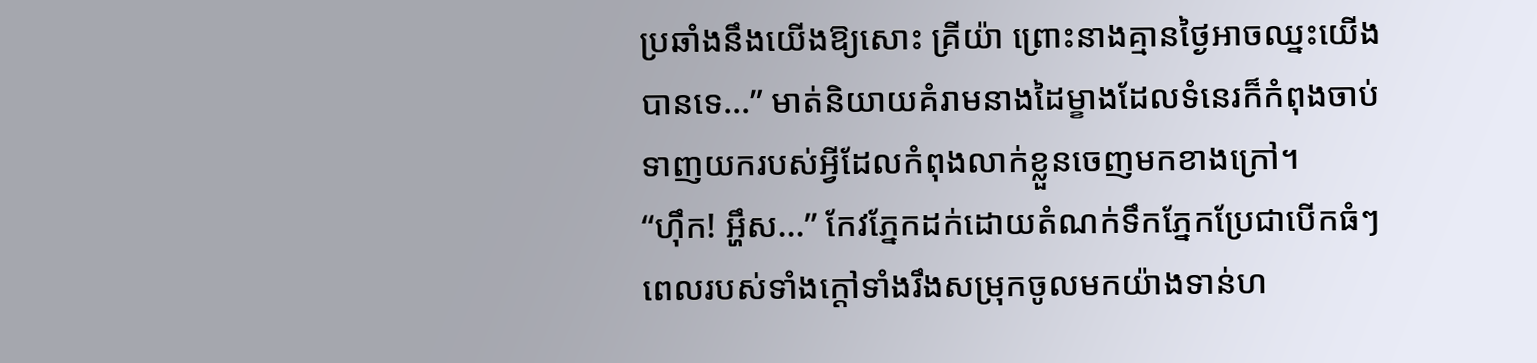ប្រឆាំងនឹងយើងឱ្យសោះ គ្រីយ៉ា ព្រោះនាងគ្មានថ្ងៃអាចឈ្នះយើងបានទេ...” មាត់និយាយគំរាមនាងដៃម្ខាងដែលទំនេរក៏កំពុងចាប់ទាញយករបស់អ្វីដែលកំពុងលាក់ខ្លួនចេញមកខាងក្រៅ។
“ហ៊ឹក! អ្ហឹស...” កែវភ្នែកដក់ដោយតំណក់ទឹកភ្នែកប្រែជាបើកធំៗ ពេលរបស់ទាំងក្ដៅទាំងរឹងសម្រុកចូលមកយ៉ាងទាន់ហ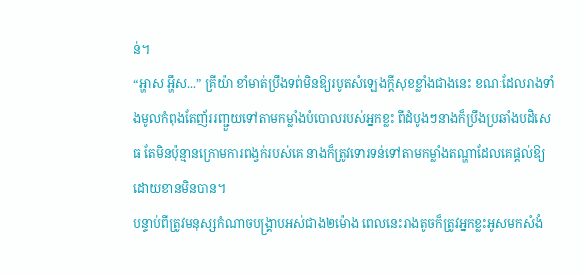ន់។
“អ្ហាស អ្ហឹស...” គ្រីយ៉ា ខាំមាត់ប្រឹងទព់មិនឱ្យរបូតសំឡេងក្ដីសុខខ្លាំងជាងនេះ ខណៈដែលរាងទាំងមូលកំពុងតែញ័ររញ្ជួយទៅតាមកម្លាំងបំបោលរបស់អ្នកខ្លះ ពីដំបូងៗនាងក៏ប្រឹងប្រឆាំងបដិសេធ តែមិនប៉ុន្មានក្រោមការពង្វក់របស់គេ នាងក៏ត្រូវទោរទន់ទៅតាមកម្លាំងតណ្ហាដែលគេផ្ដល់ឱ្យដោយខានមិនបាន។
បន្ទាប់ពីត្រូវមនុស្សកំណាចបង្គ្រាបអស់ជាង២ម៉ោង ពេលនេះរាងតូចក៏ត្រូវអ្នកខ្លះអូសមកសំងំ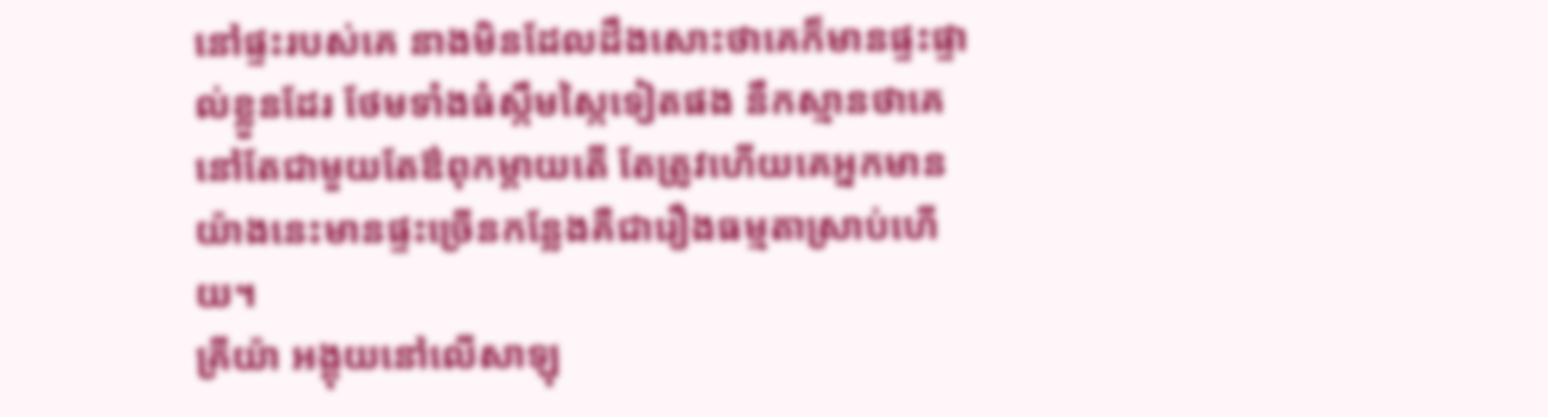នៅផ្ទះរបស់គេ នាងមិនដែលដឹងសោះថាគេក៏មានផ្ទះផ្ទាល់ខ្លួនដែរ ថែមទាំងធំស្កឹមស្កៃទៀតផង នឹកស្មានថាគេនៅតែជាមួយតែឳពុកម្ដាយតើ តែត្រូវហើយគេអ្នកមានយ៉ាងនេះមានផ្ទះច្រើនកន្លែងគឺជារឿងធម្មតាស្រាប់ហើយ។
គ្រីយ៉ា អង្គុយនៅលើសាឡុ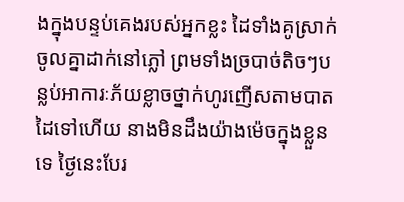ងក្នុងបន្ទប់គេងរបស់អ្នកខ្លះ ដៃទាំងគូស្រាក់ចូលគ្នាដាក់នៅភ្លៅ ព្រមទាំងច្របាច់តិចៗបន្លប់អាការៈភ័យខ្លាចថ្នាក់ហូរញើសតាមបាតដៃទៅហើយ នាងមិនដឹងយ៉ាងម៉េចក្នុងខ្លួនទេ ថ្ងៃនេះបែរ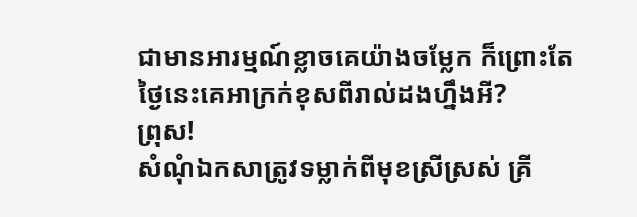ជាមានអារម្មណ៍ខ្លាចគេយ៉ាងចម្លែក ក៏ព្រោះតែថ្ងៃនេះគេអាក្រក់ខុសពីរាល់ដងហ្នឹងអី?
ព្រុស!
សំណុំឯកសាត្រូវទម្លាក់ពីមុខស្រីស្រស់ គ្រី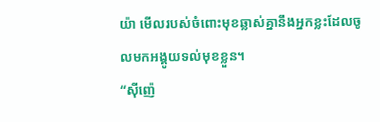យ៉ា មើលរបស់ចំពោះមុខឆ្លាស់គ្នានឹងអ្នកខ្លះដែលចូលមកអង្គូយទល់មុខខ្លួន។
“ស៊ីញ៉េ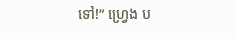ទៅ!” ហ្វ្រេង ប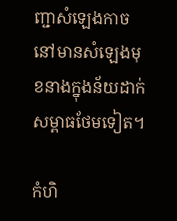ញ្ជាសំឡេងកាចនៅមានសំឡេងមុខនាងក្នុងន័យដាក់សម្ពាធថែមទៀត។

កំហិ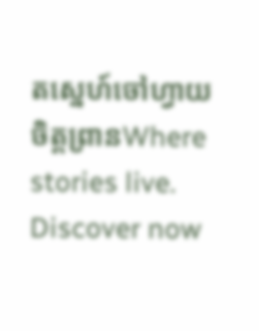តស្នេហ៍ចៅហ្វាយចិត្តព្រានWhere stories live. Discover now